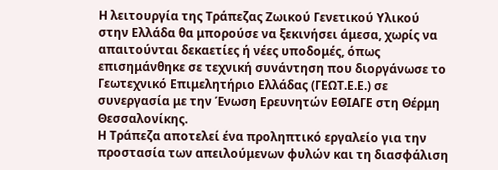Η λειτουργία της Τράπεζας Ζωικού Γενετικού Υλικού στην Ελλάδα θα μπορούσε να ξεκινήσει άμεσα, χωρίς να απαιτούνται δεκαετίες ή νέες υποδομές, όπως επισημάνθηκε σε τεχνική συνάντηση που διοργάνωσε το Γεωτεχνικό Επιμελητήριο Ελλάδας (ΓΕΩΤ.Ε.Ε.) σε συνεργασία με την Ένωση Ερευνητών ΕΘΙΑΓΕ στη Θέρμη Θεσσαλονίκης.
Η Τράπεζα αποτελεί ένα προληπτικό εργαλείο για την προστασία των απειλούμενων φυλών και τη διασφάλιση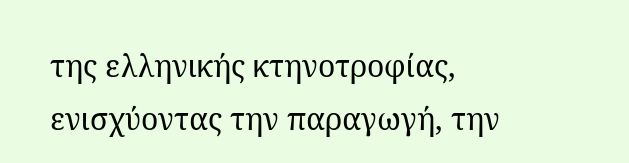της ελληνικής κτηνοτροφίας, ενισχύοντας την παραγωγή, την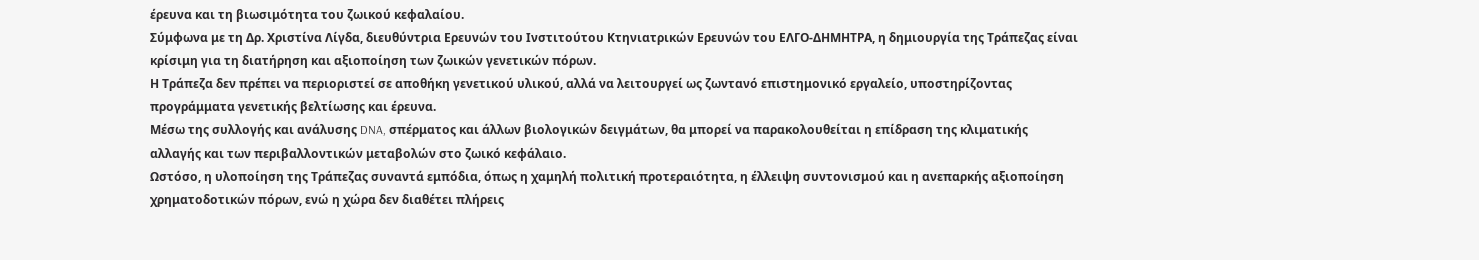έρευνα και τη βιωσιμότητα του ζωικού κεφαλαίου.
Σύμφωνα με τη Δρ. Χριστίνα Λίγδα, διευθύντρια Ερευνών του Ινστιτούτου Κτηνιατρικών Ερευνών του ΕΛΓΟ-ΔΗΜΗΤΡΑ, η δημιουργία της Τράπεζας είναι κρίσιμη για τη διατήρηση και αξιοποίηση των ζωικών γενετικών πόρων.
Η Τράπεζα δεν πρέπει να περιοριστεί σε αποθήκη γενετικού υλικού, αλλά να λειτουργεί ως ζωντανό επιστημονικό εργαλείο, υποστηρίζοντας προγράμματα γενετικής βελτίωσης και έρευνα.
Μέσω της συλλογής και ανάλυσης DNA, σπέρματος και άλλων βιολογικών δειγμάτων, θα μπορεί να παρακολουθείται η επίδραση της κλιματικής αλλαγής και των περιβαλλοντικών μεταβολών στο ζωικό κεφάλαιο.
Ωστόσο, η υλοποίηση της Τράπεζας συναντά εμπόδια, όπως η χαμηλή πολιτική προτεραιότητα, η έλλειψη συντονισμού και η ανεπαρκής αξιοποίηση χρηματοδοτικών πόρων, ενώ η χώρα δεν διαθέτει πλήρεις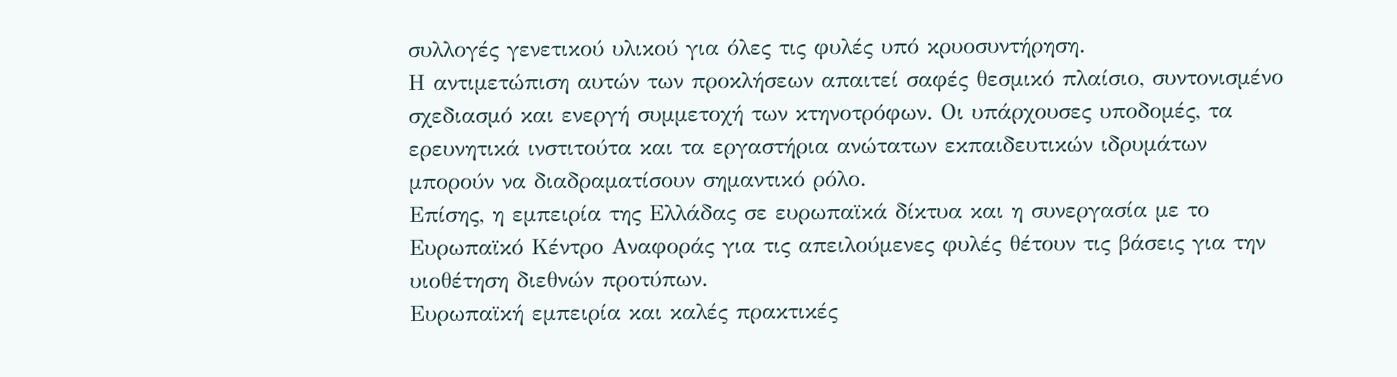συλλογές γενετικού υλικού για όλες τις φυλές υπό κρυοσυντήρηση.
Η αντιμετώπιση αυτών των προκλήσεων απαιτεί σαφές θεσμικό πλαίσιο, συντονισμένο σχεδιασμό και ενεργή συμμετοχή των κτηνοτρόφων. Οι υπάρχουσες υποδομές, τα ερευνητικά ινστιτούτα και τα εργαστήρια ανώτατων εκπαιδευτικών ιδρυμάτων μπορούν να διαδραματίσουν σημαντικό ρόλο.
Επίσης, η εμπειρία της Ελλάδας σε ευρωπαϊκά δίκτυα και η συνεργασία με το Ευρωπαϊκό Κέντρο Αναφοράς για τις απειλούμενες φυλές θέτουν τις βάσεις για την υιοθέτηση διεθνών προτύπων.
Ευρωπαϊκή εμπειρία και καλές πρακτικές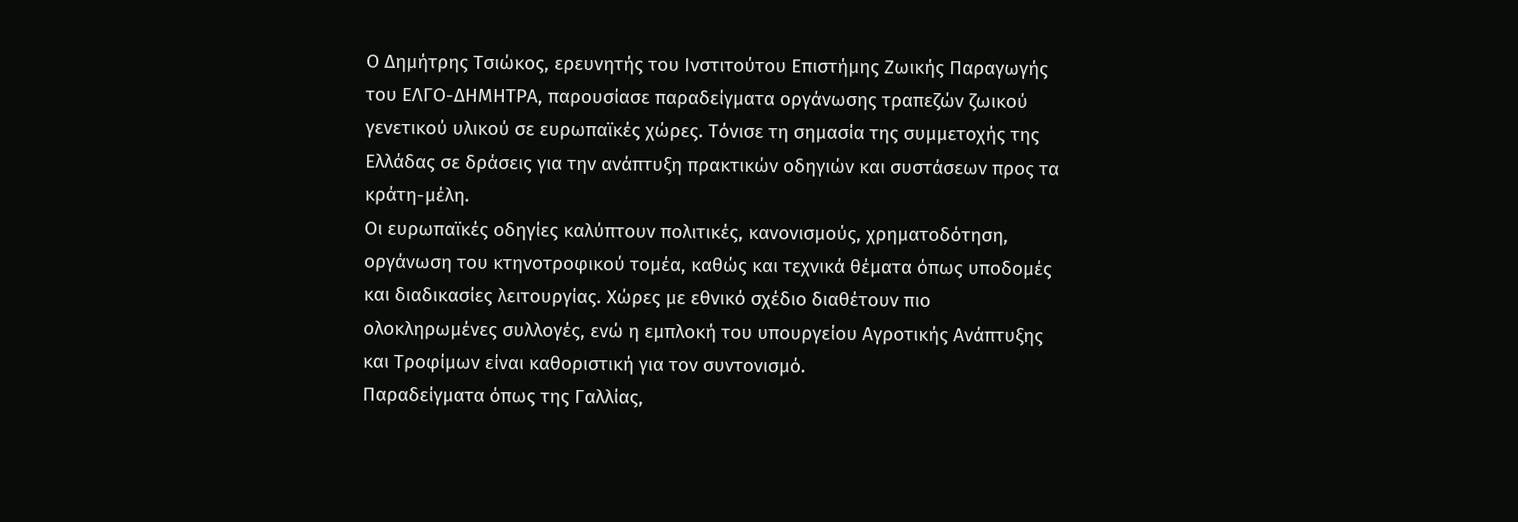Ο Δημήτρης Τσιώκος, ερευνητής του Ινστιτούτου Επιστήμης Ζωικής Παραγωγής του ΕΛΓΟ-ΔΗΜΗΤΡΑ, παρουσίασε παραδείγματα οργάνωσης τραπεζών ζωικού γενετικού υλικού σε ευρωπαϊκές χώρες. Τόνισε τη σημασία της συμμετοχής της Ελλάδας σε δράσεις για την ανάπτυξη πρακτικών οδηγιών και συστάσεων προς τα κράτη-μέλη.
Οι ευρωπαϊκές οδηγίες καλύπτουν πολιτικές, κανονισμούς, χρηματοδότηση, οργάνωση του κτηνοτροφικού τομέα, καθώς και τεχνικά θέματα όπως υποδομές και διαδικασίες λειτουργίας. Χώρες με εθνικό σχέδιο διαθέτουν πιο ολοκληρωμένες συλλογές, ενώ η εμπλοκή του υπουργείου Αγροτικής Ανάπτυξης και Τροφίμων είναι καθοριστική για τον συντονισμό.
Παραδείγματα όπως της Γαλλίας,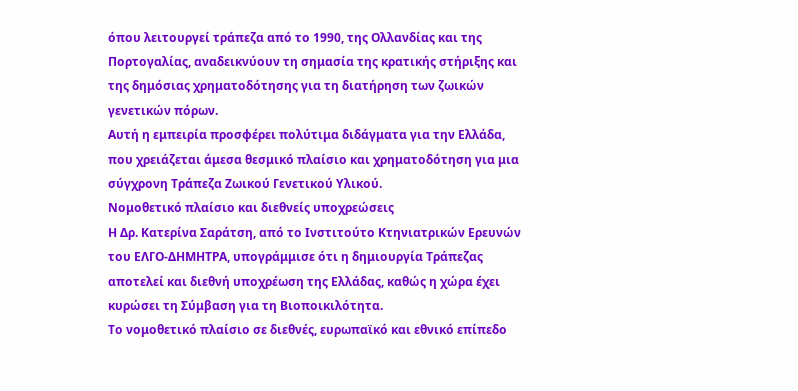όπου λειτουργεί τράπεζα από το 1990, της Ολλανδίας και της Πορτογαλίας, αναδεικνύουν τη σημασία της κρατικής στήριξης και της δημόσιας χρηματοδότησης για τη διατήρηση των ζωικών γενετικών πόρων.
Αυτή η εμπειρία προσφέρει πολύτιμα διδάγματα για την Ελλάδα, που χρειάζεται άμεσα θεσμικό πλαίσιο και χρηματοδότηση για μια σύγχρονη Τράπεζα Ζωικού Γενετικού Υλικού.
Νομοθετικό πλαίσιο και διεθνείς υποχρεώσεις
Η Δρ. Κατερίνα Σαράτση, από το Ινστιτούτο Κτηνιατρικών Ερευνών του ΕΛΓΟ-ΔΗΜΗΤΡΑ, υπογράμμισε ότι η δημιουργία Τράπεζας αποτελεί και διεθνή υποχρέωση της Ελλάδας, καθώς η χώρα έχει κυρώσει τη Σύμβαση για τη Βιοποικιλότητα.
Το νομοθετικό πλαίσιο σε διεθνές, ευρωπαϊκό και εθνικό επίπεδο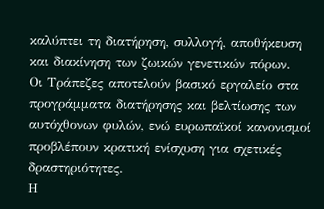καλύπτει τη διατήρηση, συλλογή, αποθήκευση και διακίνηση των ζωικών γενετικών πόρων.
Οι Τράπεζες αποτελούν βασικό εργαλείο στα προγράμματα διατήρησης και βελτίωσης των αυτόχθονων φυλών, ενώ ευρωπαϊκοί κανονισμοί προβλέπουν κρατική ενίσχυση για σχετικές δραστηριότητες.
Η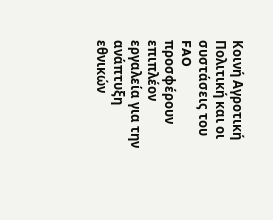Κοινή Αγροτική Πολιτική και οι συστάσεις του FAO προσφέρουν επιπλέον εργαλεία για την ανάπτυξη εθνικών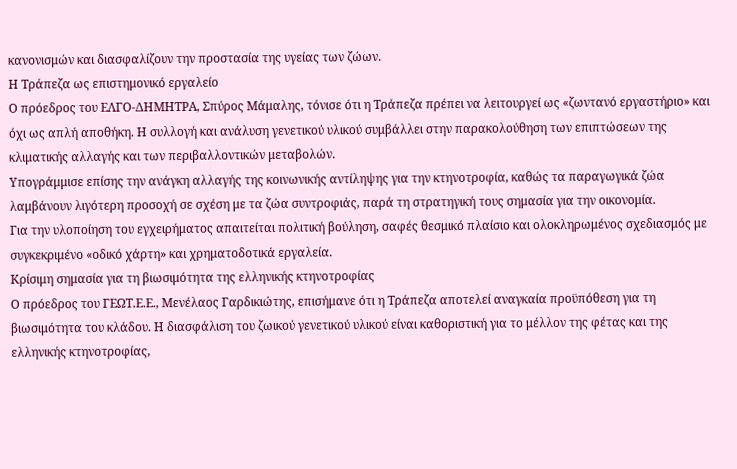κανονισμών και διασφαλίζουν την προστασία της υγείας των ζώων.
Η Τράπεζα ως επιστημονικό εργαλείο
Ο πρόεδρος του ΕΛΓΟ-ΔΗΜΗΤΡΑ, Σπύρος Μάμαλης, τόνισε ότι η Τράπεζα πρέπει να λειτουργεί ως «ζωντανό εργαστήριο» και όχι ως απλή αποθήκη. Η συλλογή και ανάλυση γενετικού υλικού συμβάλλει στην παρακολούθηση των επιπτώσεων της κλιματικής αλλαγής και των περιβαλλοντικών μεταβολών.
Υπογράμμισε επίσης την ανάγκη αλλαγής της κοινωνικής αντίληψης για την κτηνοτροφία, καθώς τα παραγωγικά ζώα λαμβάνουν λιγότερη προσοχή σε σχέση με τα ζώα συντροφιάς, παρά τη στρατηγική τους σημασία για την οικονομία.
Για την υλοποίηση του εγχειρήματος απαιτείται πολιτική βούληση, σαφές θεσμικό πλαίσιο και ολοκληρωμένος σχεδιασμός με συγκεκριμένο «οδικό χάρτη» και χρηματοδοτικά εργαλεία.
Κρίσιμη σημασία για τη βιωσιμότητα της ελληνικής κτηνοτροφίας
Ο πρόεδρος του ΓΕΩΤ.Ε.Ε., Μενέλαος Γαρδικιώτης, επισήμανε ότι η Τράπεζα αποτελεί αναγκαία προϋπόθεση για τη βιωσιμότητα του κλάδου. Η διασφάλιση του ζωικού γενετικού υλικού είναι καθοριστική για το μέλλον της φέτας και της ελληνικής κτηνοτροφίας,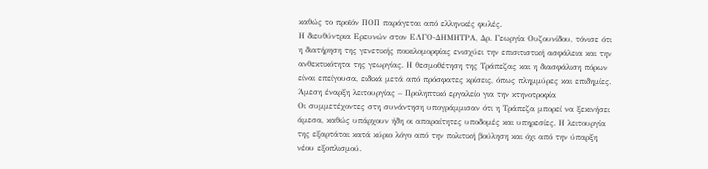καθώς το προϊόν ΠΟΠ παράγεται από ελληνικές φυλές.
Η διευθύντρια Ερευνών στον ΕΛΓΟ-ΔΗΜΗΤΡΑ, Δρ. Γεωργία Ουζουνίδου, τόνισε ότι η διατήρηση της γενετικής ποικιλομορφίας ενισχύει την επισιτιστική ασφάλεια και την ανθεκτικότητα της γεωργίας. Η θεσμοθέτηση της Τράπεζας και η διασφάλιση πόρων είναι επείγουσα, ειδικά μετά από πρόσφατες κρίσεις, όπως πλημμύρες και επιδημίες.
Άμεση έναρξη λειτουργίας – Προληπτικό εργαλείο για την κτηνοτροφία
Οι συμμετέχοντες στη συνάντηση υπογράμμισαν ότι η Τράπεζα μπορεί να ξεκινήσει άμεσα, καθώς υπάρχουν ήδη οι απαραίτητες υποδομές και υπηρεσίες. Η λειτουργία της εξαρτάται κατά κύριο λόγο από την πολιτική βούληση και όχι από την ύπαρξη νέου εξοπλισμού.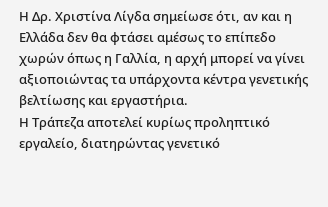Η Δρ. Χριστίνα Λίγδα σημείωσε ότι, αν και η Ελλάδα δεν θα φτάσει αμέσως το επίπεδο χωρών όπως η Γαλλία, η αρχή μπορεί να γίνει αξιοποιώντας τα υπάρχοντα κέντρα γενετικής βελτίωσης και εργαστήρια.
Η Τράπεζα αποτελεί κυρίως προληπτικό εργαλείο, διατηρώντας γενετικό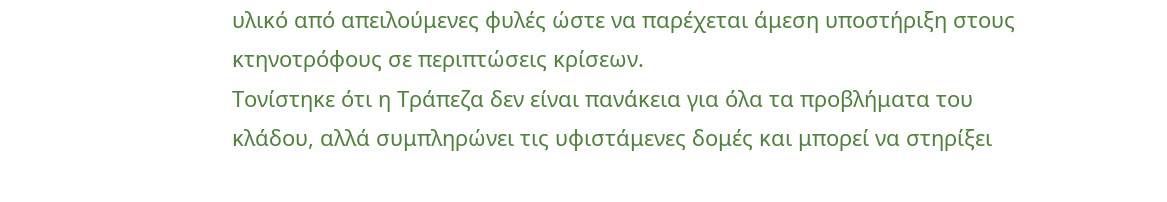υλικό από απειλούμενες φυλές ώστε να παρέχεται άμεση υποστήριξη στους κτηνοτρόφους σε περιπτώσεις κρίσεων.
Τονίστηκε ότι η Τράπεζα δεν είναι πανάκεια για όλα τα προβλήματα του κλάδου, αλλά συμπληρώνει τις υφιστάμενες δομές και μπορεί να στηρίξει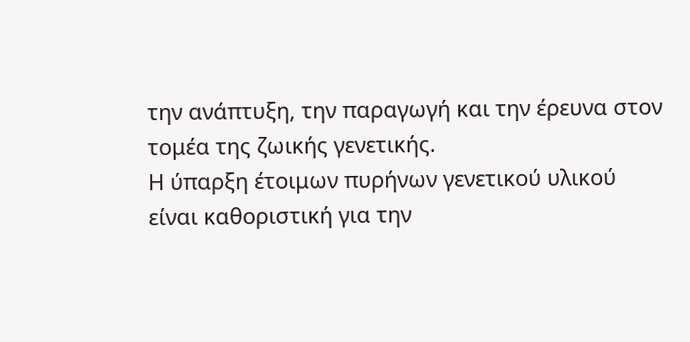την ανάπτυξη, την παραγωγή και την έρευνα στον τομέα της ζωικής γενετικής.
Η ύπαρξη έτοιμων πυρήνων γενετικού υλικού είναι καθοριστική για την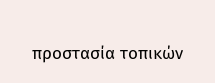προστασία τοπικών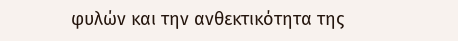φυλών και την ανθεκτικότητα της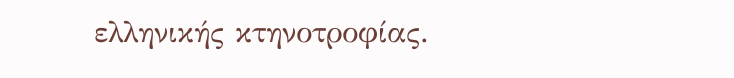ελληνικής κτηνοτροφίας.